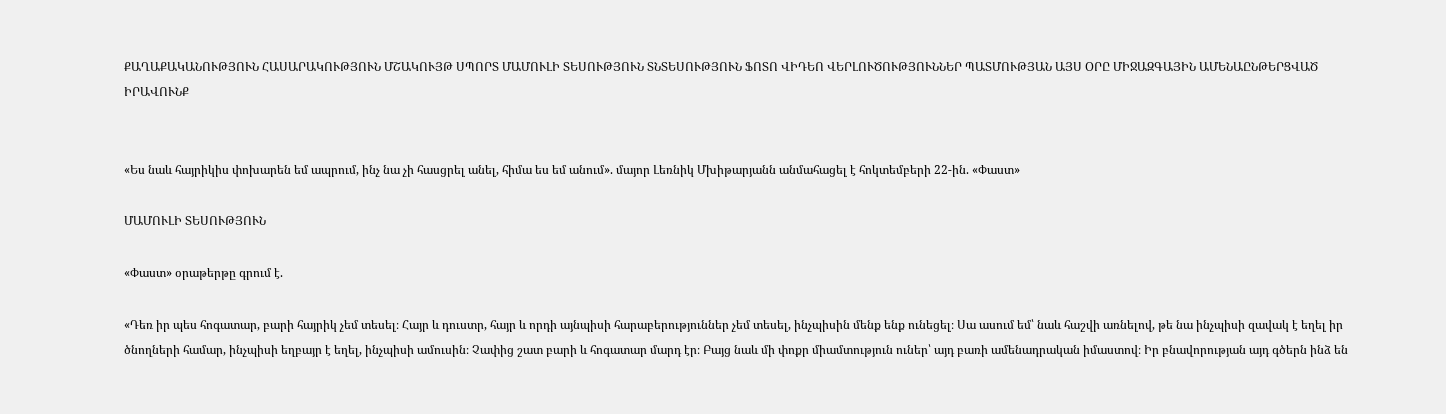ՔԱՂԱՔԱԿԱՆՈՒԹՅՈՒՆ ՀԱՍԱՐԱԿՈՒԹՅՈՒՆ ՄՇԱԿՈՒՅԹ ՍՊՈՐՏ ՄԱՄՈՒԼԻ ՏԵՍՈՒԹՅՈՒՆ ՏՆՏԵՍՈՒԹՅՈՒՆ ՖՈՏՈ ՎԻԴԵՈ ՎԵՐԼՈՒԾՈՒԹՅՈՒՆՆԵՐ ՊԱՏՄՈՒԹՅԱՆ ԱՅՍ ՕՐԸ ՄԻՋԱԶԳԱՅԻՆ ԱՄԵՆԱԸՆԹԵՐՑՎԱԾ ԻՐԱՎՈՒՆՔ


«Ես նաև հայրիկիս փոխարեն եմ ապրում, ինչ նա չի հասցրել անել, հիմա ես եմ անում». մայոր Լեռնիկ Մխիթարյանն անմահացել է հոկտեմբերի 22-ին. «Փաստ»

ՄԱՄՈՒԼԻ ՏԵՍՈՒԹՅՈՒՆ

«Փաստ» օրաթերթը գրում է.

«Դեռ իր պես հոգատար, բարի հայրիկ չեմ տեսել։ Հայր և դուստր, հայր և որդի այնպիսի հարաբերություններ չեմ տեսել, ինչպիսին մենք ենք ունեցել։ Սա ասում եմ՝ նաև հաշվի առնելով, թե նա ինչպիսի զավակ է եղել իր ծնողների համար, ինչպիսի եղբայր է եղել, ինչպիսի ամուսին։ Չափից շատ բարի և հոգատար մարդ էր։ Բայց նաև մի փոքր միամտություն ուներ՝ այդ բառի ամենադրական իմաստով։ Իր բնավորության այդ գծերն ինձ են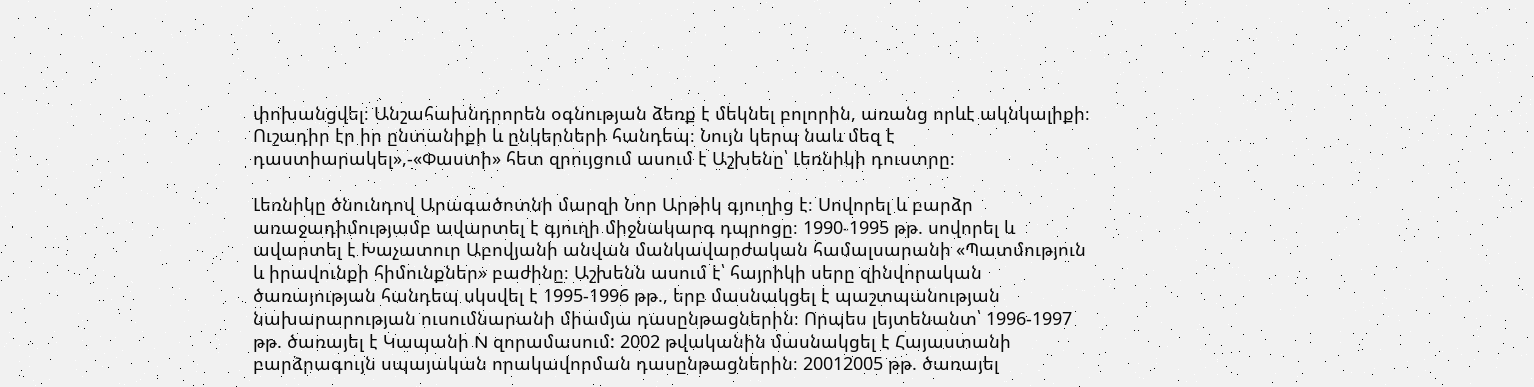փոխանցվել։ Անշահախնդրորեն օգնության ձեռք է մեկնել բոլորին, առանց որևէ ակնկալիքի։ Ուշադիր էր իր ընտանիքի և ընկերների հանդեպ։ Նույն կերպ նաև մեզ է դաստիարակել»,-«Փաստի» հետ զրույցում ասում է Աշխենը՝ Լեռնիկի դուստրը։

Լեռնիկը ծնունդով Արագածոտնի մարզի Նոր Արթիկ գյուղից է։ Սովորել և բարձր առաջադիմությամբ ավարտել է գյուղի միջնակարգ դպրոցը։ 1990-1995 թթ. սովորել և ավարտել է Խաչատուր Աբովյանի անվան մանկավարժական համալսարանի «Պատմություն և իրավունքի հիմունքներ» բաժինը։ Աշխենն ասում է՝ հայրիկի սերը զինվորական ծառայության հանդեպ սկսվել է 1995-1996 թթ., երբ մասնակցել է պաշտպանության նախարարության ուսումնարանի միամյա դասընթացներին։ Որպես լեյտենանտ՝ 1996-1997 թթ. ծառայել է Կապանի N զորամասում: 2002 թվականին մասնակցել է Հայաստանի բարձրագույն սպայական որակավորման դասընթացներին։ 20012005 թթ. ծառայել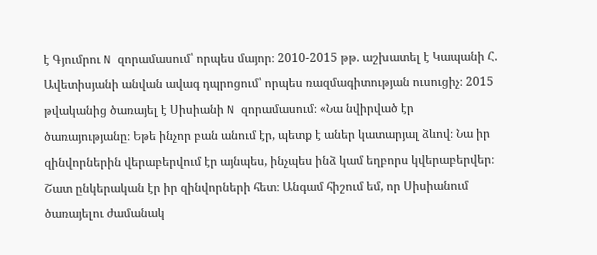է Գյումրու N զորամասում՝ որպես մայոր։ 2010-2015 թթ. աշխատել է Կապանի Հ. Ավետիսյանի անվան ավագ դպրոցում՝ որպես ռազմագիտության ուսուցիչ։ 2015 թվականից ծառայել է Սիսիանի N զորամասում։ «Նա նվիրված էր ծառայությանը։ Եթե ինչոր բան անում էր, պետք է աներ կատարյալ ձևով։ Նա իր զինվորներին վերաբերվում էր այնպես, ինչպես ինձ կամ եղբորս կվերաբերվեր։ Շատ ընկերական էր իր զինվորների հետ։ Անգամ հիշում եմ, որ Սիսիանում ծառայելու ժամանակ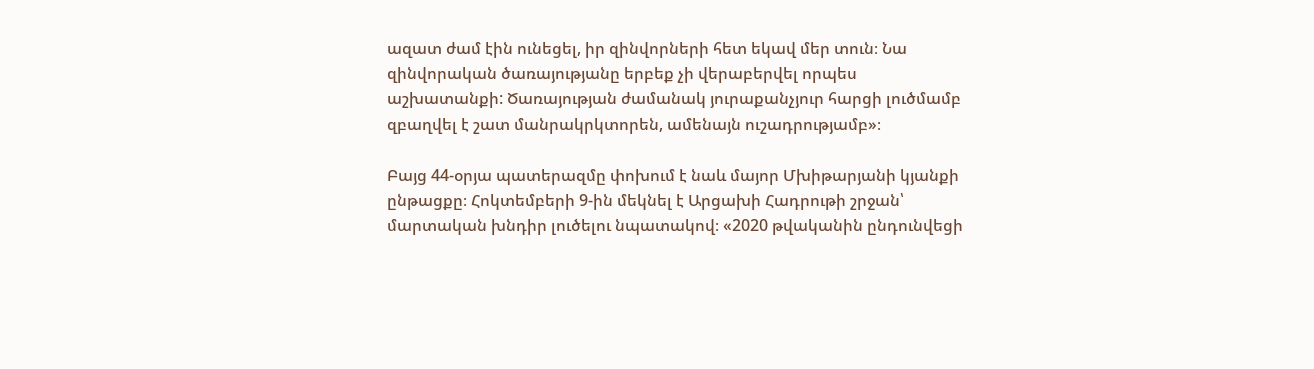ազատ ժամ էին ունեցել, իր զինվորների հետ եկավ մեր տուն։ Նա զինվորական ծառայությանը երբեք չի վերաբերվել որպես աշխատանքի: Ծառայության ժամանակ յուրաքանչյուր հարցի լուծմամբ զբաղվել է շատ մանրակրկտորեն, ամենայն ուշադրությամբ»։

Բայց 44-օրյա պատերազմը փոխում է նաև մայոր Մխիթարյանի կյանքի ընթացքը։ Հոկտեմբերի 9-ին մեկնել է Արցախի Հադրութի շրջան՝ մարտական խնդիր լուծելու նպատակով։ «2020 թվականին ընդունվեցի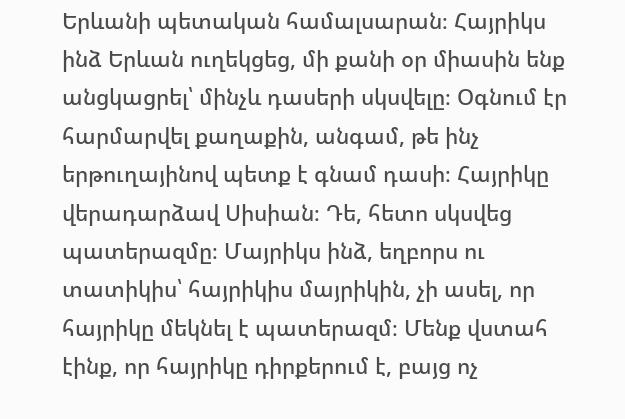Երևանի պետական համալսարան։ Հայրիկս ինձ Երևան ուղեկցեց, մի քանի օր միասին ենք անցկացրել՝ մինչև դասերի սկսվելը։ Օգնում էր հարմարվել քաղաքին, անգամ, թե ինչ երթուղայինով պետք է գնամ դասի։ Հայրիկը վերադարձավ Սիսիան։ Դե, հետո սկսվեց պատերազմը։ Մայրիկս ինձ, եղբորս ու տատիկիս՝ հայրիկիս մայրիկին, չի ասել, որ հայրիկը մեկնել է պատերազմ։ Մենք վստահ էինք, որ հայրիկը դիրքերում է, բայց ոչ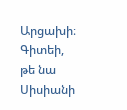Արցախի։ Գիտեի, թե նա Սիսիանի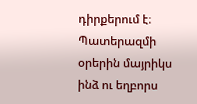դիրքերում է։ Պատերազմի օրերին մայրիկս ինձ ու եղբորս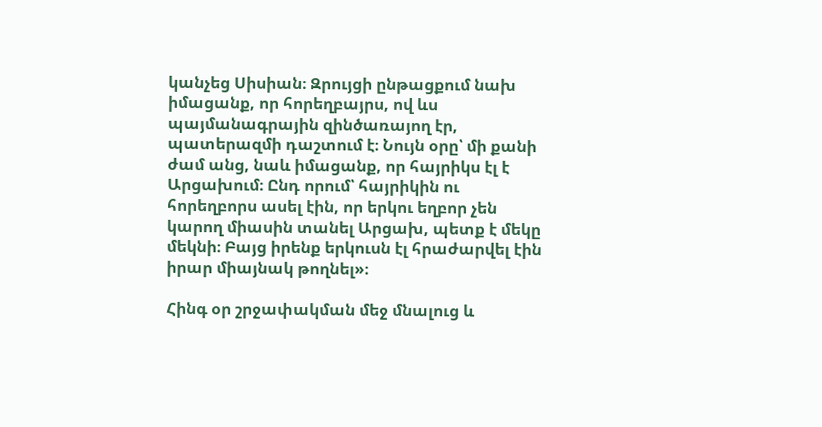կանչեց Սիսիան։ Զրույցի ընթացքում նախ իմացանք, որ հորեղբայրս, ով ևս պայմանագրային զինծառայող էր, պատերազմի դաշտում է։ Նույն օրը՝ մի քանի ժամ անց, նաև իմացանք, որ հայրիկս էլ է Արցախում։ Ընդ որում՝ հայրիկին ու հորեղբորս ասել էին, որ երկու եղբոր չեն կարող միասին տանել Արցախ, պետք է մեկը մեկնի։ Բայց իրենք երկուսն էլ հրաժարվել էին իրար միայնակ թողնել»։

Հինգ օր շրջափակման մեջ մնալուց և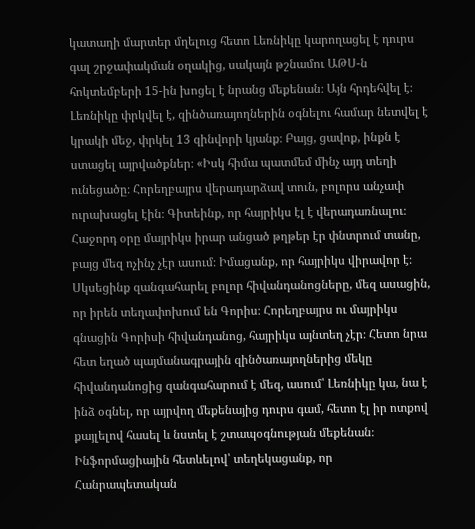կատաղի մարտեր մղելուց հետո Լեռնիկը կարողացել է դուրս գալ շրջափակման օղակից, սակայն թշնամու ԱԹՍ-ն հոկտեմբերի 15-ին խոցել է նրանց մեքենան։ Այն հրդեհվել է։ Լեռնիկը փրկվել է, զինծառայողներին օգնելու համար նետվել է կրակի մեջ, փրկել 13 զինվորի կյանք։ Բայց, ցավոք, ինքն է ստացել այրվածքներ։ «Իսկ հիմա պատմեմ մինչ այդ տեղի ունեցածը։ Հորեղբայրս վերադարձավ տուն, բոլորս անչափ ուրախացել էին։ Գիտեինք, որ հայրիկս էլ է վերադառնալու։ Հաջորդ օրը մայրիկս իրար անցած թղթեր էր փնտրում տանը, բայց մեզ ոչինչ չէր ասում։ Իմացանք, որ հայրիկս վիրավոր է։ Սկսեցինք զանգահարել բոլոր հիվանդանոցները, մեզ ասացին, որ իրեն տեղափոխում են Գորիս։ Հորեղբայրս ու մայրիկս գնացին Գորիսի հիվանդանոց, հայրիկս այնտեղ չէր։ Հետո նրա հետ եղած պայմանագրային զինծառայողներից մեկը հիվանդանոցից զանգահարում է մեզ, ասում՝ Լեռնիկը կա, նա է ինձ օգնել, որ այրվող մեքենայից դուրս գամ, հետո էլ իր ոտքով քայլելով հասել և նստել է շտապօգնության մեքենան։ Ինֆորմացիային հետևելով՝ տեղեկացանք, որ Հանրապետական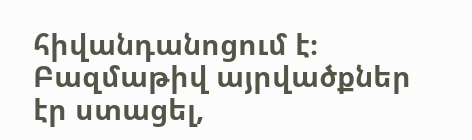հիվանդանոցում է։ Բազմաթիվ այրվածքներ էր ստացել,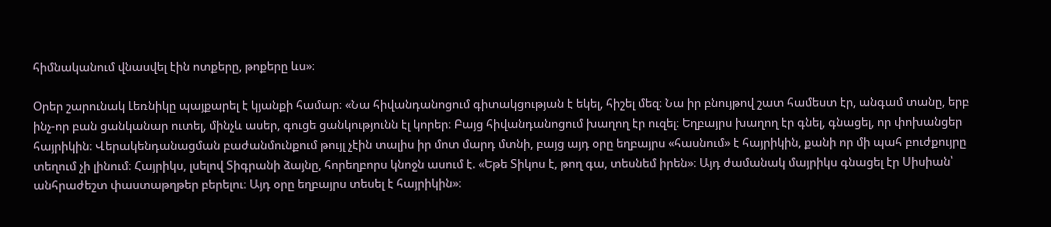հիմնականում վնասվել էին ոտքերը, թոքերը ևս»։

Օրեր շարունակ Լեռնիկը պայքարել է կյանքի համար։ «Նա հիվանդանոցում գիտակցության է եկել, հիշել մեզ։ Նա իր բնույթով շատ համեստ էր, անգամ տանը, երբ ինչ-որ բան ցանկանար ուտել, մինչև ասեր, գուցե ցանկությունն էլ կորեր։ Բայց հիվանդանոցում խաղող էր ուզել։ Եղբայրս խաղող էր գնել, գնացել, որ փոխանցեր հայրիկին։ Վերակենդանացման բաժանմունքում թույլ չէին տալիս իր մոտ մարդ մտնի, բայց այդ օրը եղբայրս «հասնում» է հայրիկին, քանի որ մի պահ բուժքույրը տեղում չի լինում։ Հայրիկս, լսելով Տիգրանի ձայնը, հորեղբորս կնոջն ասում է. «Եթե Տիկոս է, թող գա, տեսնեմ իրեն»։ Այդ ժամանակ մայրիկս գնացել էր Սիսիան՝ անհրաժեշտ փաստաթղթեր բերելու։ Այդ օրը եղբայրս տեսել է հայրիկին»։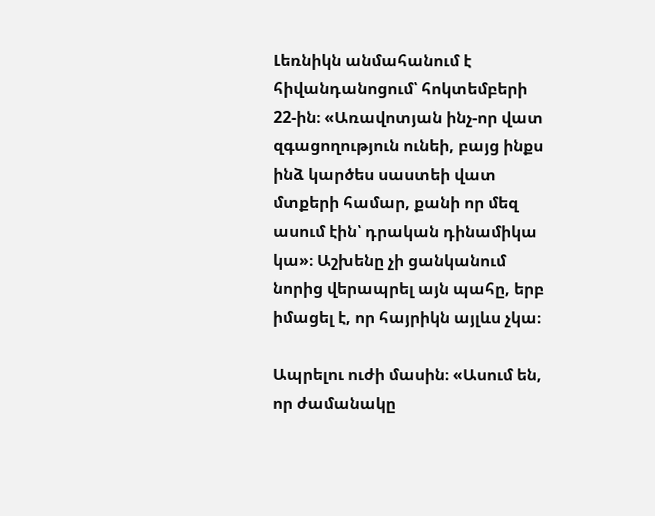Լեռնիկն անմահանում է հիվանդանոցում՝ հոկտեմբերի 22-ին։ «Առավոտյան ինչ-որ վատ զգացողություն ունեի, բայց ինքս ինձ կարծես սաստեի վատ մտքերի համար, քանի որ մեզ ասում էին՝ դրական դինամիկա կա»։ Աշխենը չի ցանկանում նորից վերապրել այն պահը, երբ իմացել է, որ հայրիկն այլևս չկա։

Ապրելու ուժի մասին։ «Ասում են, որ ժամանակը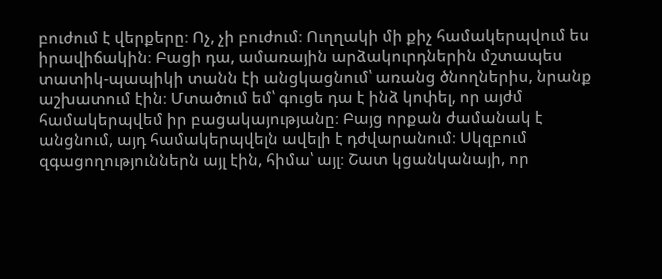բուժում է վերքերը։ Ոչ, չի բուժում։ Ուղղակի մի քիչ համակերպվում ես իրավիճակին։ Բացի դա, ամառային արձակուրդներին մշտապես տատիկ-պապիկի տանն էի անցկացնում՝ առանց ծնողներիս, նրանք աշխատում էին։ Մտածում եմ՝ գուցե դա է ինձ կոփել, որ այժմ համակերպվեմ իր բացակայությանը։ Բայց որքան ժամանակ է անցնում, այդ համակերպվելն ավելի է դժվարանում։ Սկզբում զգացողություններն այլ էին, հիմա՝ այլ։ Շատ կցանկանայի, որ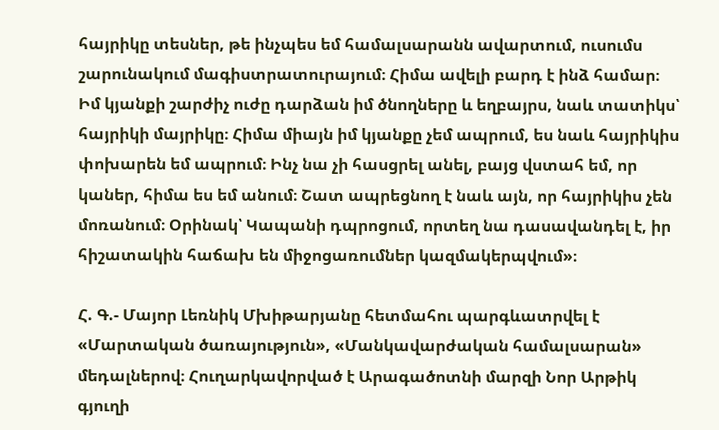հայրիկը տեսներ, թե ինչպես եմ համալսարանն ավարտում, ուսումս շարունակում մագիստրատուրայում։ Հիմա ավելի բարդ է ինձ համար։ Իմ կյանքի շարժիչ ուժը դարձան իմ ծնողները և եղբայրս, նաև տատիկս՝ հայրիկի մայրիկը։ Հիմա միայն իմ կյանքը չեմ ապրում, ես նաև հայրիկիս փոխարեն եմ ապրում։ Ինչ նա չի հասցրել անել, բայց վստահ եմ, որ կաներ, հիմա ես եմ անում։ Շատ ապրեցնող է նաև այն, որ հայրիկիս չեն մոռանում։ Օրինակ՝ Կապանի դպրոցում, որտեղ նա դասավանդել է, իր հիշատակին հաճախ են միջոցառումներ կազմակերպվում»։

Հ. Գ.- Մայոր Լեռնիկ Մխիթարյանը հետմահու պարգևատրվել է «Մարտական ծառայություն», «Մանկավարժական համալսարան» մեդալներով։ Հուղարկավորված է Արագածոտնի մարզի Նոր Արթիկ գյուղի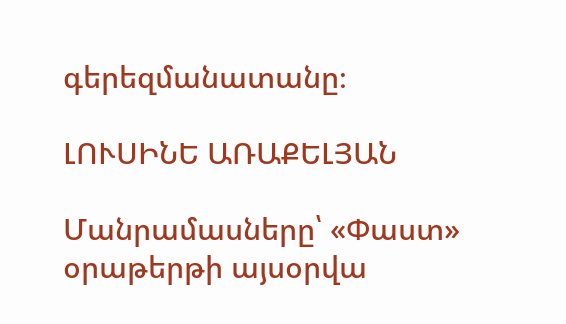գերեզմանատանը։

ԼՈՒՍԻՆԵ ԱՌԱՔԵԼՅԱՆ

Մանրամասները՝ «Փաստ» օրաթերթի այսօրվա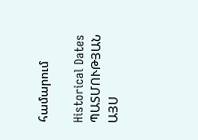համարում

Historical Dates ՊԱՏՄՈՒԹՅԱՆ ԱՅՍ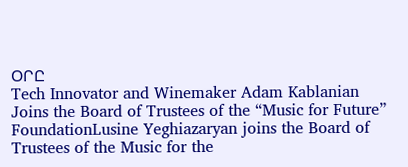ՕՐԸ
Tech Innovator and Winemaker Adam Kablanian Joins the Board of Trustees of the “Music for Future” FoundationLusine Yeghiazaryan joins the Board of Trustees of the Music for the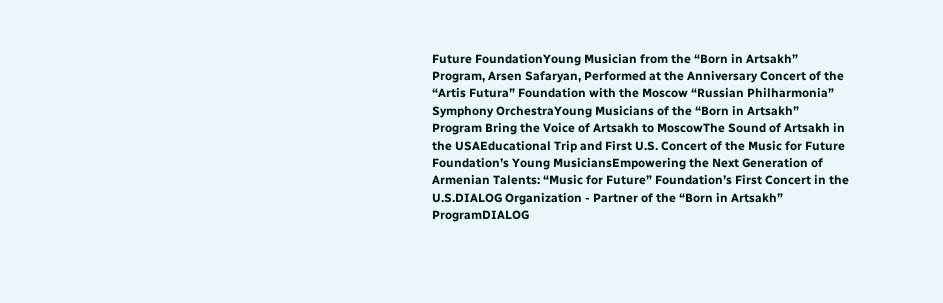Future FoundationYoung Musician from the “Born in Artsakh” Program, Arsen Safaryan, Performed at the Anniversary Concert of the “Artis Futura” Foundation with the Moscow “Russian Philharmonia” Symphony OrchestraYoung Musicians of the “Born in Artsakh” Program Bring the Voice of Artsakh to MoscowThe Sound of Artsakh in the USAEducational Trip and First U.S. Concert of the Music for Future Foundation’s Young MusiciansEmpowering the Next Generation of Armenian Talents: “Music for Future” Foundation’s First Concert in the U.S.DIALOG Organization - Partner of the “Born in Artsakh” ProgramDIALOG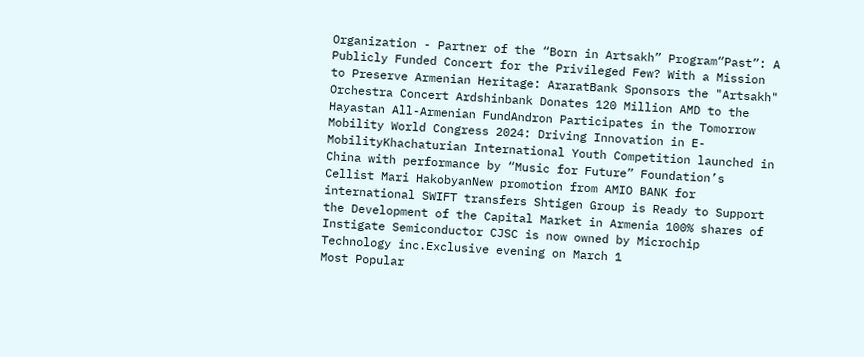Organization - Partner of the “Born in Artsakh” Program“Past”: A Publicly Funded Concert for the Privileged Few? With a Mission to Preserve Armenian Heritage: AraratBank Sponsors the "Artsakh" Orchestra Concert Ardshinbank Donates 120 Million AMD to the Hayastan All-Armenian FundAndron Participates in the Tomorrow Mobility World Congress 2024: Driving Innovation in E-MobilityKhachaturian International Youth Competition launched in China with performance by “Music for Future” Foundation’s Cellist Mari HakobyanNew promotion from AMIO BANK for international SWIFT transfers Shtigen Group is Ready to Support the Development of the Capital Market in Armenia 100% shares of Instigate Semiconductor CJSC is now owned by Microchip Technology inc.Exclusive evening on March 1
Most Popular